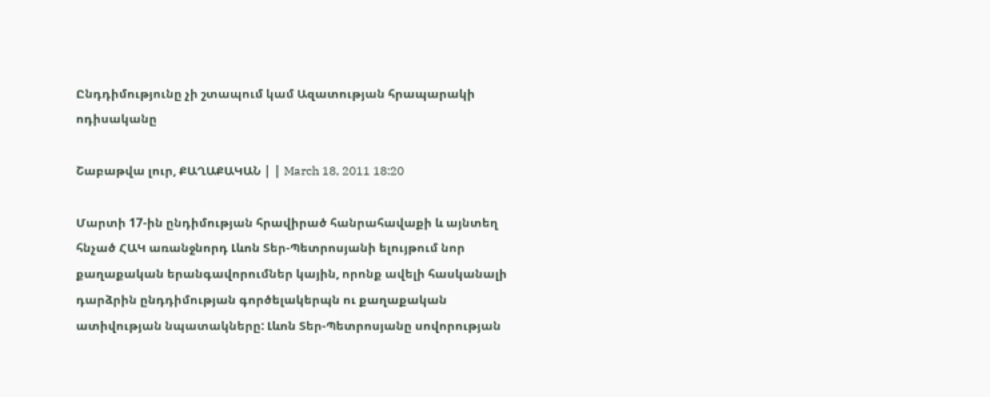Ընդդիմությունը չի շտապում կամ Ազատության հրապարակի ոդիսականը

Շաբաթվա լուր, ՔԱՂԱՔԱԿԱՆ | | March 18, 2011 18:20

Մարտի 17-ին ընդիմության հրավիրած հանրահավաքի և այնտեղ հնչած ՀԱԿ առանջնորդ Լևոն Տեր-Պետրոսյանի ելույթում նոր քաղաքական երանգավորումներ կային, որոնք ավելի հասկանալի դարձրին ընդդիմության գործելակերպն ու քաղաքական ատիվության նպատակները: Լևոն Տեր-Պետրոսյանը սովորության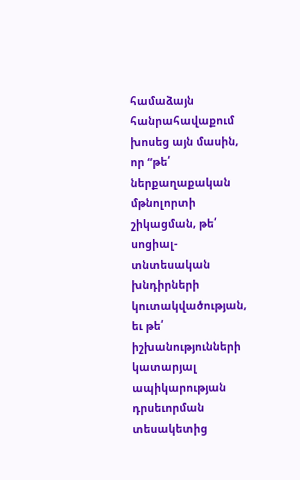համաձայն հանրահավաքում խոսեց այն մասին, որ “թե՛ ներքաղաքական մթնոլորտի շիկացման, թե՛ սոցիալ-տնտեսական խնդիրների կուտակվածության, եւ թե՛ իշխանությունների կատարյալ ապիկարության դրսեւորման տեսակետից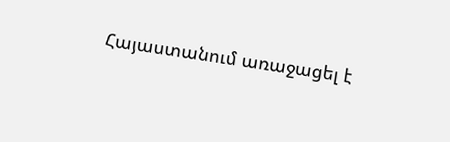Հայաստանում առաջացել է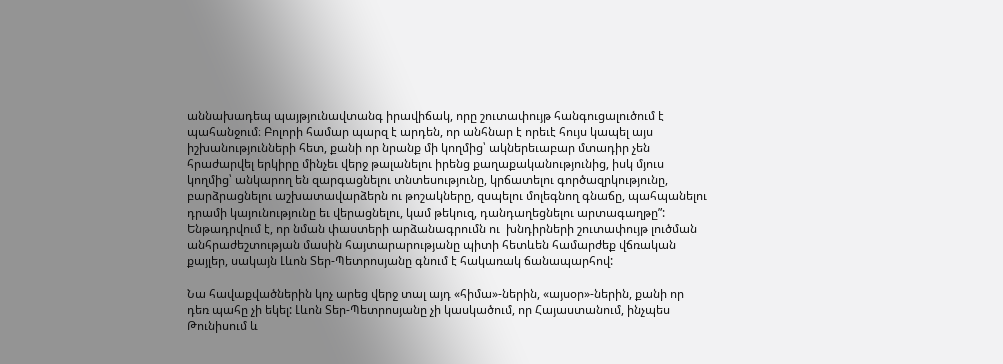աննախադեպ պայթյունավտանգ իրավիճակ, որը շուտափույթ հանգուցալուծում է պահանջում։ Բոլորի համար պարզ է արդեն, որ անհնար է որեւէ հույս կապել այս իշխանությունների հետ, քանի որ նրանք մի կողմից՝ ակներեւաբար մտադիր չեն հրաժարվել երկիրը մինչեւ վերջ թալանելու իրենց քաղաքականությունից, իսկ մյուս կողմից՝ անկարող են զարգացնելու տնտեսությունը, կրճատելու գործազրկությունը, բարձրացնելու աշխատավարձերն ու թոշակները, զսպելու մոլեգնող գնաճը, պահպանելու դրամի կայունությունը եւ վերացնելու, կամ թեկուզ, դանդաղեցնելու արտագաղթը”: Ենթադրվում է, որ նման փաստերի արձանագրումն ու  խնդիրների շուտափույթ լուծման անհրաժեշտության մասին հայտարարությանը պիտի հետևեն համարժեք վճռական քայլեր, սակայն Լևոն Տեր-Պետրոսյանը գնում է հակառակ ճանապարհով:

Նա հավաքվածներին կոչ արեց վերջ տալ այդ «հիմա»-ներին, «այսօր»-ներին, քանի որ դեռ պահը չի եկել: Լևոն Տեր-Պետրոսյանը չի կասկածում, որ Հայաստանում, ինչպես Թունիսում և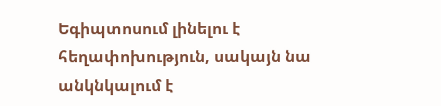Եգիպտոսում լինելու է հեղափոխություն, սակայն նա անկնկալում է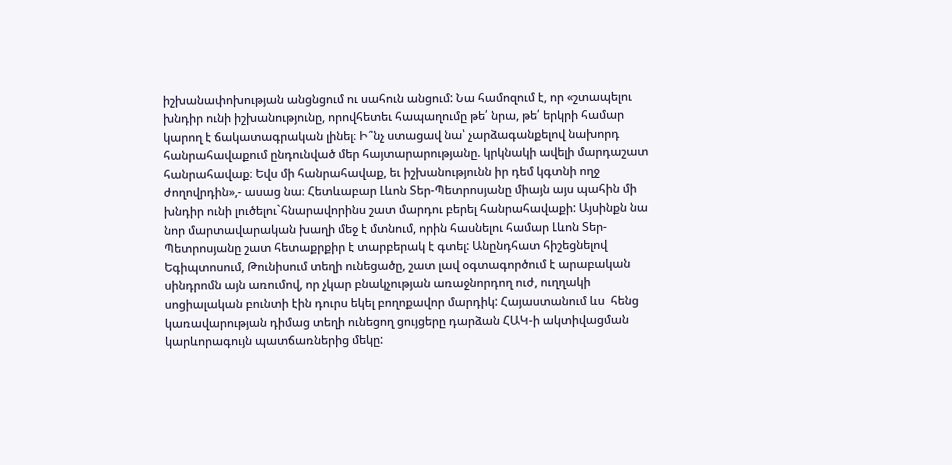իշխանափոխության անցնցում ու սահուն անցում: Նա համոզում է, որ «շտապելու խնդիր ունի իշխանությունը, որովհետեւ հապաղումը թե՛ նրա, թե՛ երկրի համար կարող է ճակատագրական լինել։ Ի՞նչ ստացավ նա՝ չարձագանքելով նախորդ հանրահավաքում ընդունված մեր հայտարարությանը. կրկնակի ավելի մարդաշատ հանրահավաք։ Եվս մի հանրահավաք, եւ իշխանությունն իր դեմ կգտնի ողջ ժողովրդին»,- ասաց նա։ Հետևաբար Լևոն Տեր-Պետրոսյանը միայն այս պահին մի խնդիր ունի լուծելու`հնարավորինս շատ մարդու բերել հանրահավաքի: Այսինքն նա նոր մարտավարական խաղի մեջ է մտնում, որին հասնելու համար Լևոն Տեր-Պետրոսյանը շատ հետաքրքիր է տարբերակ է գտել: Անընդհատ հիշեցնելով Եգիպտոսում, Թունիսում տեղի ունեցածը, շատ լավ օգտագործում է արաբական սինդրոմն այն առումով, որ չկար բնակչության առաջնորդող ուժ, ուղղակի սոցիալական բունտի էին դուրս եկել բողոքավոր մարդիկ: Հայաստանում ևս  հենց  կառավարության դիմաց տեղի ունեցող ցույցերը դարձան ՀԱԿ-ի ակտիվացման կարևորագույն պատճառներից մեկը: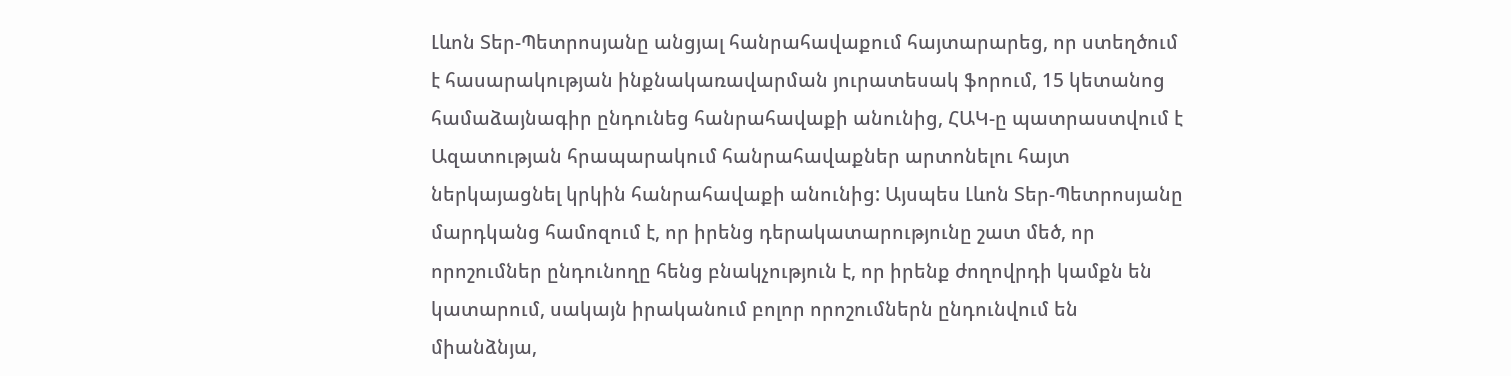Լևոն Տեր-Պետրոսյանը անցյալ հանրահավաքում հայտարարեց, որ ստեղծում է հասարակության ինքնակառավարման յուրատեսակ ֆորում, 15 կետանոց համաձայնագիր ընդունեց հանրահավաքի անունից, ՀԱԿ-ը պատրաստվում է Ազատության հրապարակում հանրահավաքներ արտոնելու հայտ ներկայացնել կրկին հանրահավաքի անունից: Այսպես Լևոն Տեր-Պետրոսյանը մարդկանց համոզում է, որ իրենց դերակատարությունը շատ մեծ, որ որոշումներ ընդունողը հենց բնակչություն է, որ իրենք ժողովրդի կամքն են կատարում, սակայն իրականում բոլոր որոշումներն ընդունվում են միանձնյա,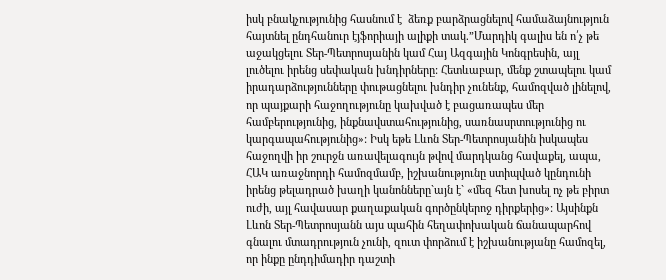իսկ բնակչությունից հասնում է  ձեռք բարձրացնելով համաձայնություն հայտնել ընդհանուր էյֆորիայի ալիքի տակ.”Մարդիկ գալիս են ո՛չ թե աջակցելու Տեր-Պետրոսյանին կամ Հայ Ազգային Կոնգրեսին, այլ լուծելու իրենց սեփական խնդիրները: Հետևաբար, մենք շտապելու կամ իրադարձությունները փութացնելու խնդիր չունենք, համոզված լինելով, որ պայքարի հաջողությունը կախված է բացառապես մեր համբերությունից, ինքնավստահությունից, սառնասրտությունից ու կարգապահությունից»: Իսկ եթե Լևոն Տեր-Պետրոսյանին իսկապես հաջողվի իր շուրջն առավելագույն թվով մարդկանց հավաքել, ապա, ՀԱԿ առաջնորդի համոզմամբ, իշխանությունը ստիպված կընդունի իրենց թելադրած խաղի կանոնները`այն է` «մեզ հետ խոսել ոչ թե բիրտ ուժի, այլ հավասար քաղաքական գործընկերոջ դիրքերից»: Այսինքն Լևոն Տեր-Պետրոսյանն այս պահին հեղափոխական ճանապարհով գնալու մտադրություն չունի, զուտ փորձում է իշխանությանը համոզել, որ ինքը ընդդիմադիր դաշտի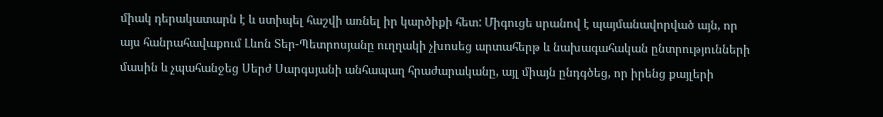միակ դերակատարն է և ստիպել հաշվի առնել իր կարծիքի հետ: Միգուցե սրանով է պայմանավորված այն, որ այս հանրահավաքում Լևոն Տեր-Պետրոսյանը ուղղակի չխոսեց արտահերթ և նախագահական ընտրությունների մասին և չպահանջեց Սերժ Սարգսյանի անհապաղ հրաժարականը, այլ միայն ընդգծեց, որ իրենց քայլերի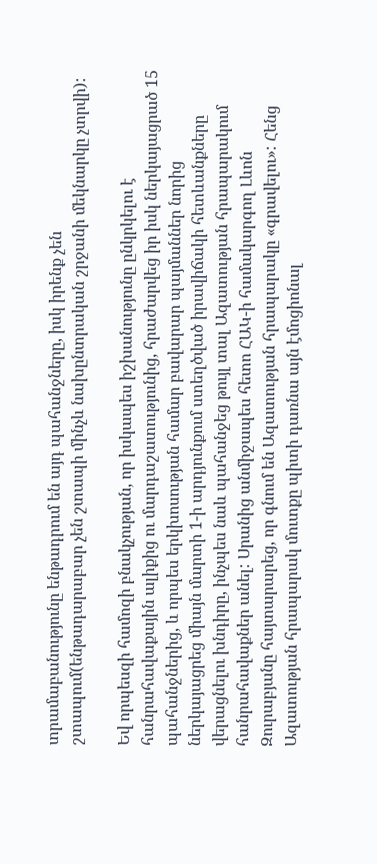տրամաբանությունը ենթադրում են այդ պահանջները, իսկ իրենք չեն շտապում(ենթադարաբար չեն շտապի մինչև նախընտրական շրջանի մեկնարկը չտրվի):

Եվ որպեսզի համոզի բնակչության, որ իսկապես իշխանությունը ընկրկելու է հանրահավաքային ալիքից ու մարդաշատությունից, հրաժարվեց իր իսկ ներկայացրած 15 պահանջներից, և որպես երկխոսության համար բավարար պայմաններ նորից ներկայացրեց միայն մարտի 1-ի արդյունքում ստեղծված իրավիճակի հետևանքները վերացնելու խնդիրը, ինչպես նաև պահանջեց թույլ տալ Ազատության հրապարակում հանրահավաքներ անել: Սրանից անմիջապես հետո ՀԱԿ-ի համակարգող Լևոն Զուրաբյանը հայտարարեց, որ գնում են Ազատության հրապարակը «գրավելու»: Հենց Ազատության հրապարակ մուտքը պիտի դառնա այն էմոցիոնալ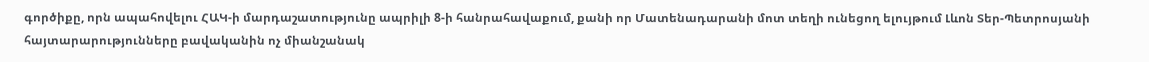գործիքը, որն ապահովելու ՀԱԿ-ի մարդաշատությունը ապրիլի 8-ի հանրահավաքում, քանի որ Մատենադարանի մոտ տեղի ունեցող ելույթում Լևոն Տեր-Պետրոսյանի հայտարարությունները բավականին ոչ միանշանակ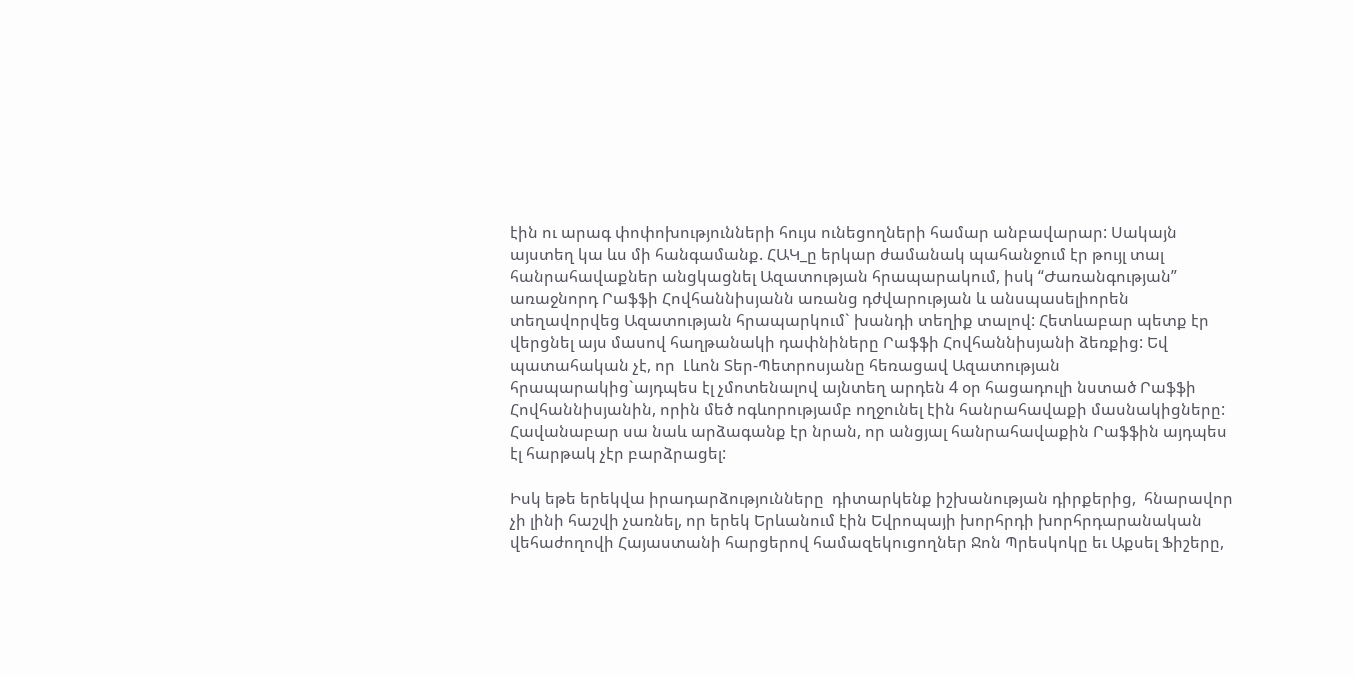էին ու արագ փոփոխությունների հույս ունեցողների համար անբավարար: Սակայն այստեղ կա ևս մի հանգամանք. ՀԱԿ_ը երկար ժամանակ պահանջում էր թույլ տալ հանրահավաքներ անցկացնել Ազատության հրապարակում, իսկ “Ժառանգության” առաջնորդ Րաֆֆի Հովհաննիսյանն առանց դժվարության և անսպասելիորեն տեղավորվեց Ազատության հրապարկում` խանդի տեղիք տալով: Հետևաբար պետք էր վերցնել այս մասով հաղթանակի դափնիները Րաֆֆի Հովհաննիսյանի ձեռքից: Եվ պատահական չէ, որ  Լևոն Տեր-Պետրոսյանը հեռացավ Ազատության հրապարակից`այդպես էլ չմոտենալով այնտեղ արդեն 4 օր հացադուլի նստած Րաֆֆի Հովհաննիսյանին, որին մեծ ոգևորությամբ ողջունել էին հանրահավաքի մասնակիցները: Հավանաբար սա նաև արձագանք էր նրան, որ անցյալ հանրահավաքին Րաֆֆին այդպես էլ հարթակ չէր բարձրացել:

Իսկ եթե երեկվա իրադարձությունները  դիտարկենք իշխանության դիրքերից,  հնարավոր չի լինի հաշվի չառնել, որ երեկ Երևանում էին Եվրոպայի խորհրդի խորհրդարանական վեհաժողովի Հայաստանի հարցերով համազեկուցողներ Ջոն Պրեսկոկը եւ Աքսել Ֆիշերը,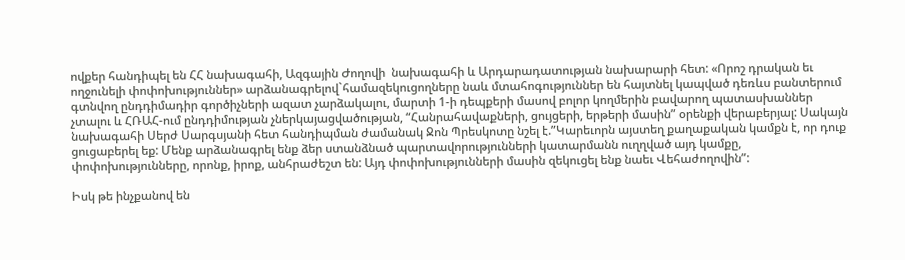ովքեր հանդիպել են ՀՀ նախագահի, Ազգային Ժողովի  նախագահի և Արդարադատության նախարարի հետ: «Որոշ դրական եւ ողջունելի փոփոխություններ» արձանագրելով`համազեկուցողները նաև մտահոգություններ են հայտնել կապված դեռևս բանտերում գտնվող ընդդիմադիր գործիչների ազատ չարձակալու, մարտի 1-ի դեպքերի մասով բոլոր կողմերին բավարող պատասխաններ չտալու և ՀՌԱՀ-ում ընդդիմության չներկայացվածության, “Հանրահավաքների, ցույցերի, երթերի մասին” օրենքի վերաբերյալ: Սակայն նախագահի Սերժ Սարգսյանի հետ հանդիպման ժամանակ Ջոն Պրեսկոտը նշել է.”Կարեւորն այստեղ քաղաքական կամքն է, որ դուք ցուցաբերել եք: Մենք արձանագրել ենք ձեր ստանձնած պարտավորությունների կատարմանն ուղղված այդ կամքը, փոփոխությունները, որոնք, իրոք, անհրաժեշտ են: Այդ փոփոխությունների մասին զեկուցել ենք նաեւ Վեհաժողովին”:

Իսկ թե ինչքանով են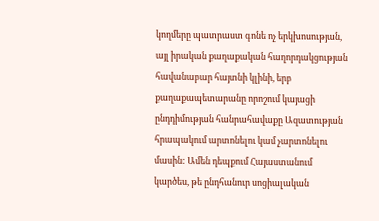կողմերը պատրաստ գոնե ոչ երկխոսության, այլ իրական քաղաքական հաղորդակցության հավանաբար հայտնի կլինի, երբ քաղաքապետարանը որոշում կայացի ընդդիմության հանրահավաքը Ազատության հրապակում արտոնելու կամ չարտոնելու մասին: Ամեն դեպքում Հայաստանում կարծես, թե ընդհանուր սոցիալական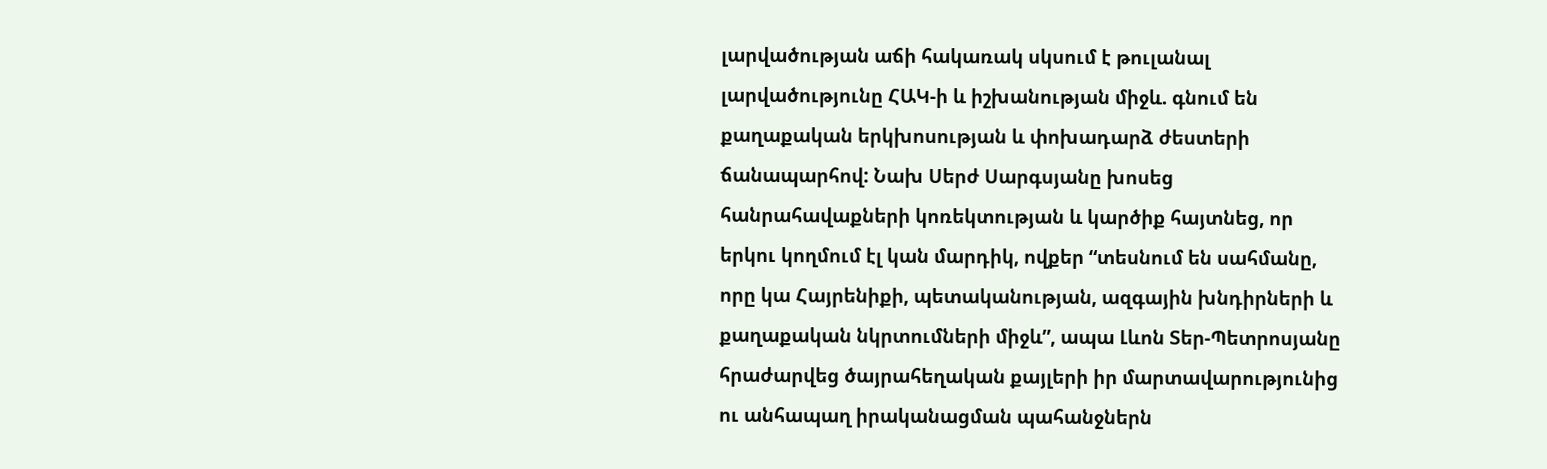լարվածության աճի հակառակ սկսում է թուլանալ լարվածությունը ՀԱԿ-ի և իշխանության միջև. գնում են քաղաքական երկխոսության և փոխադարձ ժեստերի ճանապարհով: Նախ Սերժ Սարգսյանը խոսեց հանրահավաքների կոռեկտության և կարծիք հայտնեց, որ երկու կողմում էլ կան մարդիկ, ովքեր “տեսնում են սահմանը, որը կա Հայրենիքի, պետականության, ազգային խնդիրների և քաղաքական նկրտումների միջև”, ապա Լևոն Տեր-Պետրոսյանը հրաժարվեց ծայրահեղական քայլերի իր մարտավարությունից ու անհապաղ իրականացման պահանջներն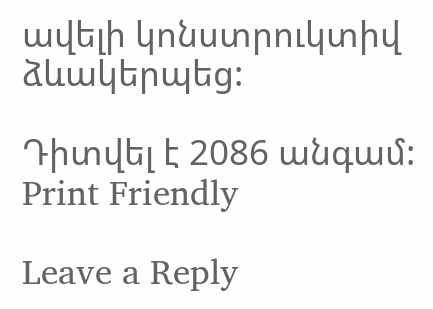ավելի կոնստրուկտիվ ձևակերպեց:

Դիտվել է 2086 անգամ:
Print Friendly

Leave a Reply